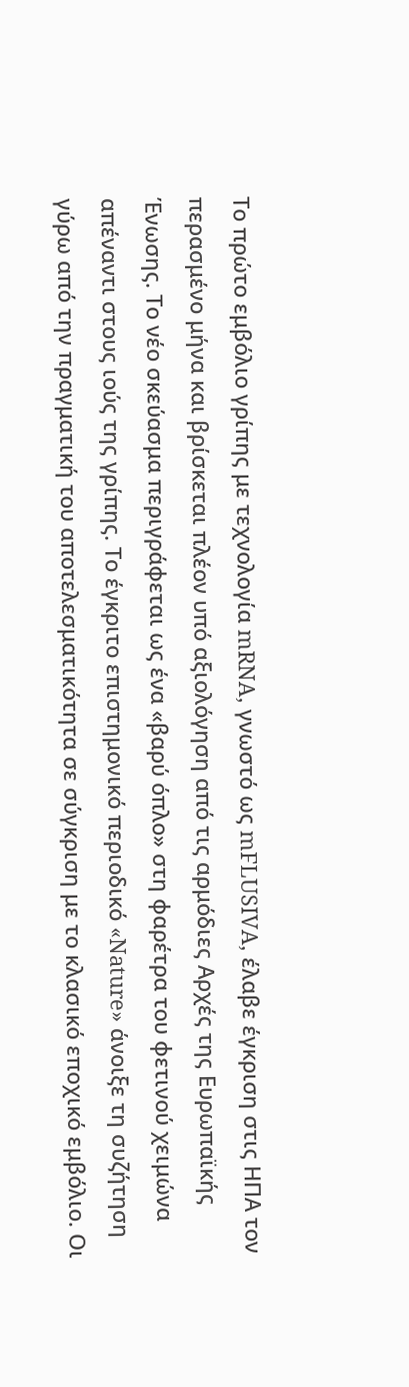Το πρώτο εμβόλιο γρίπης με τεχνολογία mRNA, γνωστό ως mFLUSIVA, έλαβε έγκριση στις ΗΠΑ τον περασμένο μήνα και βρίσκεται πλέον υπό αξιολόγηση από τις αρμόδιες Αρχές της Ευρωπαϊκής Ένωσης. Το νέο σκεύασμα περιγράφεται ως ένα «βαρύ όπλο» στη φαρέτρα του φετινού χειμώνα απέναντι στους ιούς της γρίπης. Το έγκριτο επιστημονικό περιοδικό «Nature» άνοιξε τη συζήτηση γύρω από την πραγματική του αποτελεσματικότητα σε σύγκριση με το κλασικό εποχικό εμβόλιο. Οι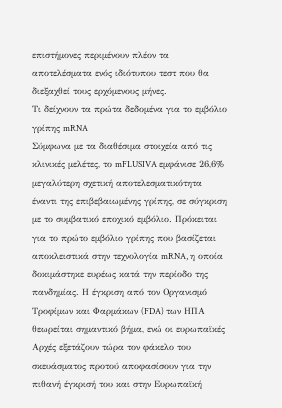επιστήμονες περιμένουν πλέον τα αποτελέσματα ενός ιδιότυπου τεστ που θα διεξαχθεί τους ερχόμενους μήνες.
Τι δείχνουν τα πρώτα δεδομένα για το εμβόλιο γρίπης mRNA
Σύμφωνα με τα διαθέσιμα στοιχεία από τις κλινικές μελέτες, το mFLUSIVA εμφάνισε 26,6% μεγαλύτερη σχετική αποτελεσματικότητα έναντι της επιβεβαιωμένης γρίπης, σε σύγκριση με το συμβατικό εποχικό εμβόλιο. Πρόκειται για το πρώτο εμβόλιο γρίπης που βασίζεται αποκλειστικά στην τεχνολογία mRNA, η οποία δοκιμάστηκε ευρέως κατά την περίοδο της πανδημίας. Η έγκριση από τον Οργανισμό Τροφίμων και Φαρμάκων (FDA) των ΗΠΑ θεωρείται σημαντικό βήμα, ενώ οι ευρωπαϊκές Αρχές εξετάζουν τώρα τον φάκελο του σκευάσματος προτού αποφασίσουν για την πιθανή έγκρισή του και στην Ευρωπαϊκή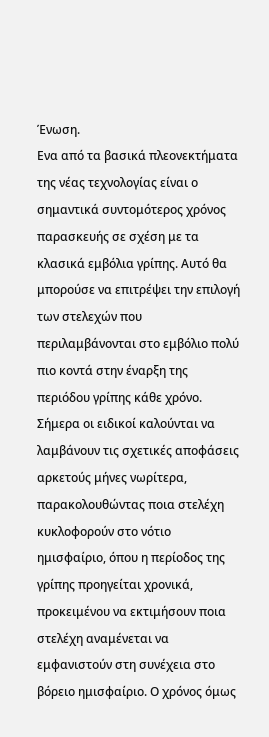Ένωση.
Ενα από τα βασικά πλεονεκτήματα της νέας τεχνολογίας είναι ο σημαντικά συντομότερος χρόνος παρασκευής σε σχέση με τα κλασικά εμβόλια γρίπης. Αυτό θα μπορούσε να επιτρέψει την επιλογή των στελεχών που περιλαμβάνονται στο εμβόλιο πολύ πιο κοντά στην έναρξη της περιόδου γρίπης κάθε χρόνο. Σήμερα οι ειδικοί καλούνται να λαμβάνουν τις σχετικές αποφάσεις αρκετούς μήνες νωρίτερα, παρακολουθώντας ποια στελέχη κυκλοφορούν στο νότιο ημισφαίριο, όπου η περίοδος της γρίπης προηγείται χρονικά, προκειμένου να εκτιμήσουν ποια στελέχη αναμένεται να εμφανιστούν στη συνέχεια στο βόρειο ημισφαίριο. Ο χρόνος όμως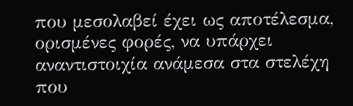που μεσολαβεί έχει ως αποτέλεσμα, ορισμένες φορές, να υπάρχει αναντιστοιχία ανάμεσα στα στελέχη που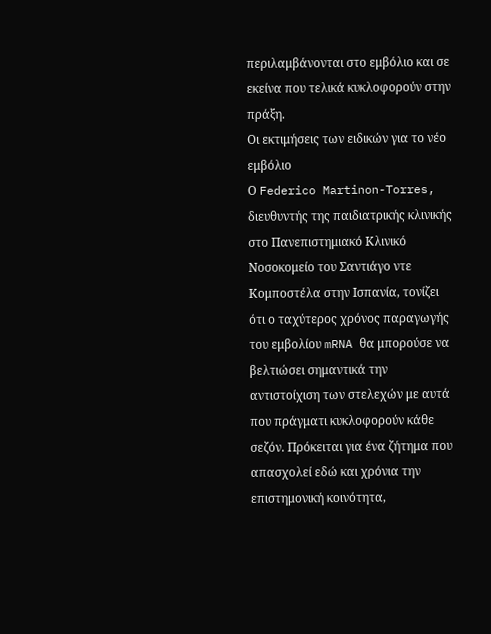περιλαμβάνονται στο εμβόλιο και σε εκείνα που τελικά κυκλοφορούν στην πράξη.
Οι εκτιμήσεις των ειδικών για το νέο εμβόλιο
Ο Federico Martinon-Torres, διευθυντής της παιδιατρικής κλινικής στο Πανεπιστημιακό Κλινικό Νοσοκομείο του Σαντιάγο ντε Κομποστέλα στην Ισπανία, τονίζει ότι ο ταχύτερος χρόνος παραγωγής του εμβολίου mRNA θα μπορούσε να βελτιώσει σημαντικά την αντιστοίχιση των στελεχών με αυτά που πράγματι κυκλοφορούν κάθε σεζόν. Πρόκειται για ένα ζήτημα που απασχολεί εδώ και χρόνια την επιστημονική κοινότητα,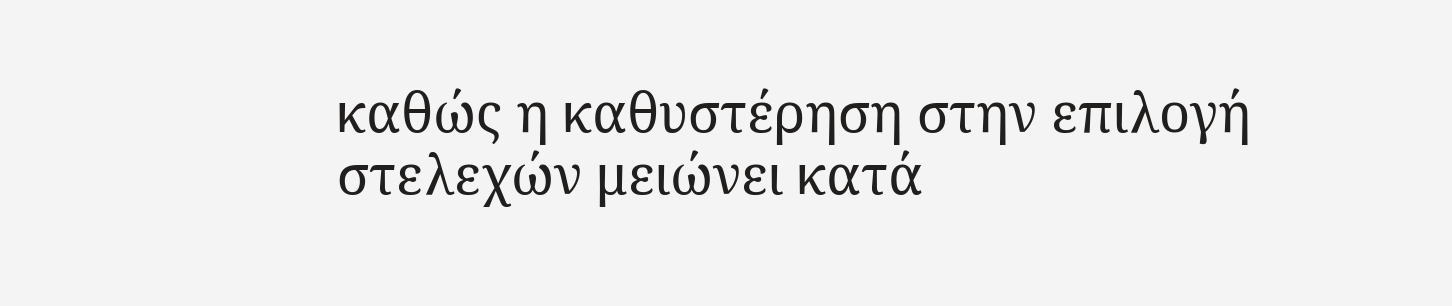καθώς η καθυστέρηση στην επιλογή στελεχών μειώνει κατά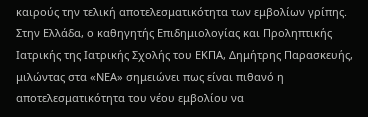καιρούς την τελική αποτελεσματικότητα των εμβολίων γρίπης.
Στην Ελλάδα, ο καθηγητής Επιδημιολογίας και Προληπτικής Ιατρικής της Ιατρικής Σχολής του ΕΚΠΑ, Δημήτρης Παρασκευής, μιλώντας στα «ΝΕΑ» σημειώνει πως είναι πιθανό η αποτελεσματικότητα του νέου εμβολίου να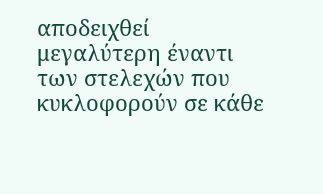αποδειχθεί μεγαλύτερη έναντι των στελεχών που κυκλοφορούν σε κάθε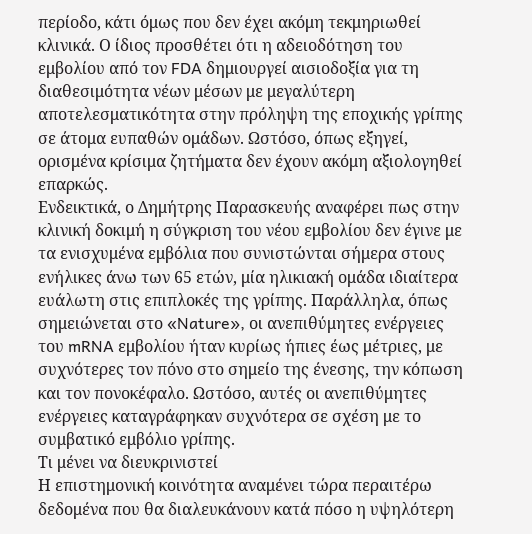περίοδο, κάτι όμως που δεν έχει ακόμη τεκμηριωθεί κλινικά. Ο ίδιος προσθέτει ότι η αδειοδότηση του εμβολίου από τον FDA δημιουργεί αισιοδοξία για τη διαθεσιμότητα νέων μέσων με μεγαλύτερη αποτελεσματικότητα στην πρόληψη της εποχικής γρίπης σε άτομα ευπαθών ομάδων. Ωστόσο, όπως εξηγεί, ορισμένα κρίσιμα ζητήματα δεν έχουν ακόμη αξιολογηθεί επαρκώς.
Ενδεικτικά, ο Δημήτρης Παρασκευής αναφέρει πως στην κλινική δοκιμή η σύγκριση του νέου εμβολίου δεν έγινε με τα ενισχυμένα εμβόλια που συνιστώνται σήμερα στους ενήλικες άνω των 65 ετών, μία ηλικιακή ομάδα ιδιαίτερα ευάλωτη στις επιπλοκές της γρίπης. Παράλληλα, όπως σημειώνεται στο «Nature», οι ανεπιθύμητες ενέργειες του mRNA εμβολίου ήταν κυρίως ήπιες έως μέτριες, με συχνότερες τον πόνο στο σημείο της ένεσης, την κόπωση και τον πονοκέφαλο. Ωστόσο, αυτές οι ανεπιθύμητες ενέργειες καταγράφηκαν συχνότερα σε σχέση με το συμβατικό εμβόλιο γρίπης.
Τι μένει να διευκρινιστεί
Η επιστημονική κοινότητα αναμένει τώρα περαιτέρω δεδομένα που θα διαλευκάνουν κατά πόσο η υψηλότερη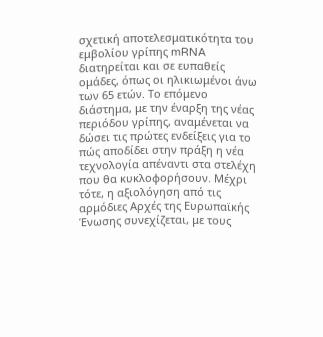σχετική αποτελεσματικότητα του εμβολίου γρίπης mRNA διατηρείται και σε ευπαθείς ομάδες, όπως οι ηλικιωμένοι άνω των 65 ετών. Το επόμενο διάστημα, με την έναρξη της νέας περιόδου γρίπης, αναμένεται να δώσει τις πρώτες ενδείξεις για το πώς αποδίδει στην πράξη η νέα τεχνολογία απέναντι στα στελέχη που θα κυκλοφορήσουν. Μέχρι τότε, η αξιολόγηση από τις αρμόδιες Αρχές της Ευρωπαϊκής Ένωσης συνεχίζεται, με τους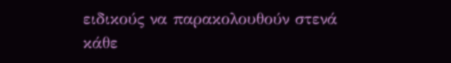ειδικούς να παρακολουθούν στενά κάθε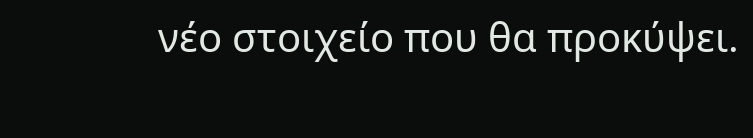νέο στοιχείο που θα προκύψει.